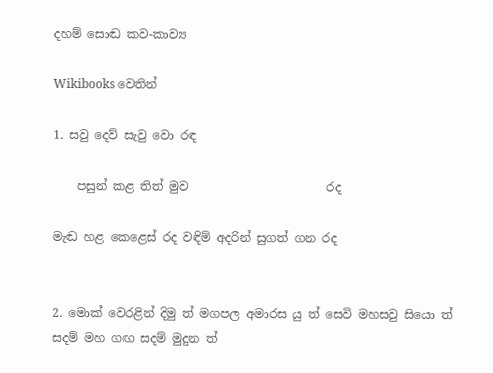දහම් සොඬ කව-කාව්‍ය

Wikibooks වෙතින්

1. සවු දෙව් සැවු වො රඳ

    පසුන් කළ තිත් මුව                       රද

මැඬ හළ කෙළෙස් රද වඳිම් අදරින් සුගත් ගන රද


2. මොක් වෙරළින් දිමු ත් මගපල අමාරස යු ත් සෙවි මහසවු සියො ත් සදම් මහ ගඟ සදම් මුදුන ත්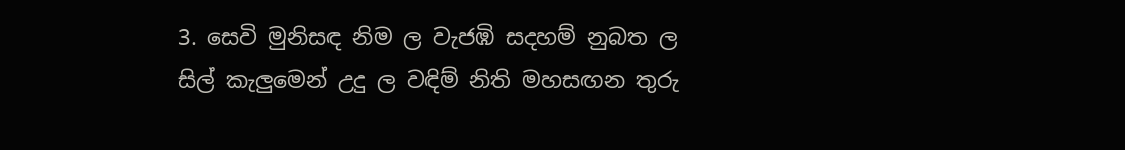3. සෙවි මුනිසඳ නිම ල වැජඹි සදහම් නුබත ල සිල් කැලුමෙන් උදු ල වඳිම් නිති මහසඟන තුරු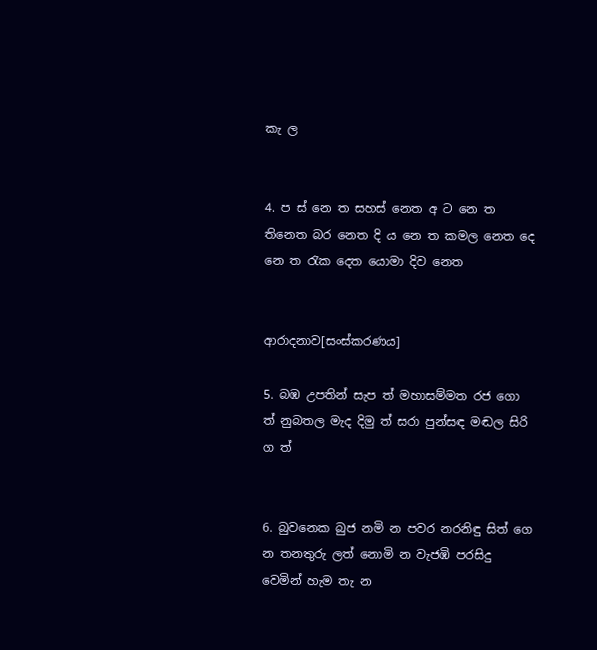කැ ල


4. ප ස් නෙ ත සහස් නෙත අ ට නෙ ත තිනෙත බර නෙත දි ය නෙ ත කමල නෙත දෙ නෙ ත රැක දෙත යොමා දිව නෙත


ආරාදනාව[සංස්කරණය]

5. බඹ උපතින් සැප ත් මහාසම්මත රජ ගො ත් නුබතල මැද දිමු ත් සරා පුන්සඳ මඬල සිරි ග ත්


6. බුවනෙක බුජ නමි න පවර නරනිඳු සිත් ගෙ න තනතුරු ලත් නොමි න වැජඹි පරසිදු වෙමින් හැම තැ න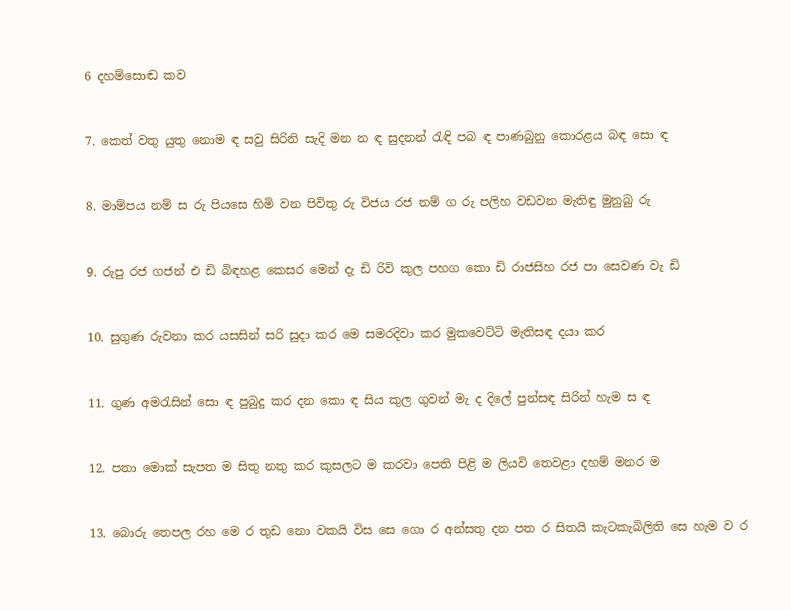6 දහම්සොඬ කව


7. කෙත් වතු යුතු නොම ඳ සවු සිරිනි සැදි මන න ඳ සුදනන් රැඳි පබ ඳ පාණබුනු කොරළය බඳ සො ඳ


8. මාම්පය නම් ස රු පියසෙ හිමි වන පිවිතු රු විජය රජ නම් ග රු පලිහ වඩවන මැතිඳු මුනුබු රු


9. රුපු රජ ‍ගජන් එ ඩි බිඳහළ කෙසර මෙන් දැ ඩි රිවි කුල පහග කො ඩි රාජසිහ රජ පා සෙවණ වැ ඩි


10. සුගුණ රුවනා කර යසසින් සරි සුදා කර මෙ සමරදිවා කර මුකවෙට්ටි මැතිසඳ දයා කර


11. ගුණ අමරැසින් සො ඳ පුබුදු කර දන කො ඳ සිය කුල ගුවන් මැ ද දිලේ පුන්සඳ සිරින් හැම ස ඳ


12. පතා මොක් සැපත ම සිතු නතු කර කුසලට ම කරවා පෙති පිළි ම ලියවි තෙවළා දහම් මනර ම


13. බොරු තෙපල රහ මෙ ර තුඩ නො වකයි විස සෙ ගො ර අන්සතු දන පත ර සිතයි කැටකැබිලිති සෙ හැම ව ර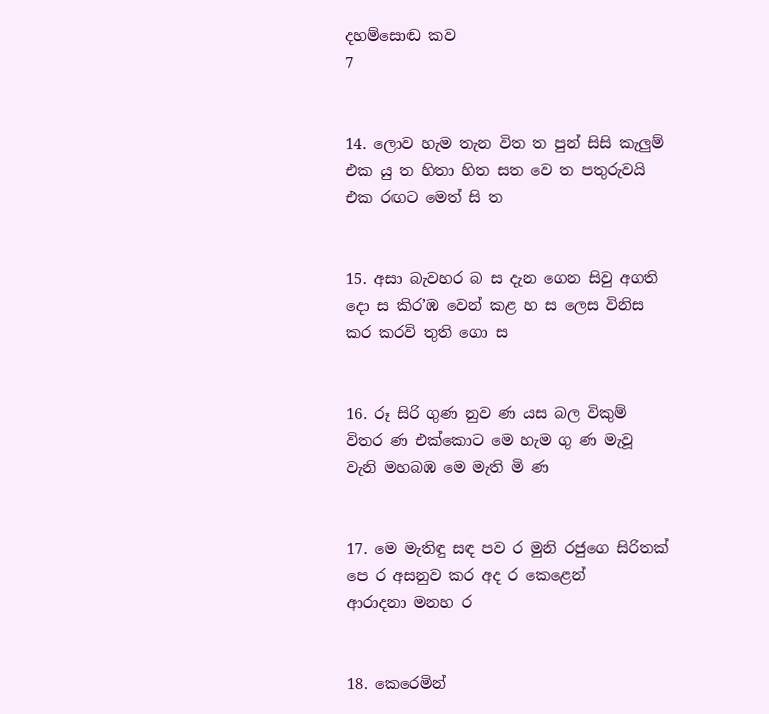දහම්සොඬ කව                                       7


14. ලොව හැම තැන විත ත පුන් සිසි කැලුම් එක යු ත හිතා හිත සත වෙ ත පතුරුවයි එක රඟට මෙත් සි ත


15. අසා බැවහර බ ස දැන ගෙන සිවු අගති දො ස කිර’ඹ වෙන් කළ හ ස ලෙස විනිස කර කරවි තුති ගො ස


16. රූ සිරි ගුණ නුව ණ යස බල විකුම් විතර ණ එක්කොට මෙ හැම ගු ණ මැවූ වැනි මහබඹ මෙ මැති මි ණ


17. මෙ මැතිඳු සඳ පව ර මුනි රජුගෙ සිරිතක් පෙ ර අසනුව කර අද ර කෙළෙන් ආරාදනා ‍මනහ ර


18. කෙරෙමින්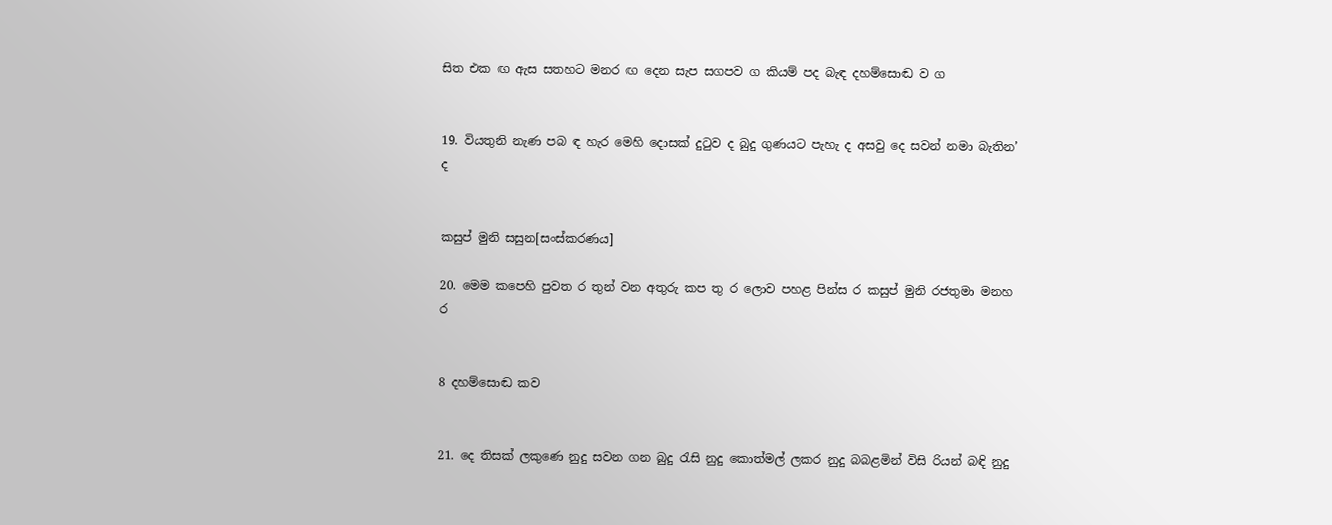සිත එක ඟ ඇස සතහට මනර ඟ දෙන සැප සගපව ග කියම් පද බැඳ දහම්සොඬ ව ග


19. වියතුනි නැණ පබ ඳ හැර මෙහි දොසක් දුටුව ද බුදු ගුණයට පැහැ ද අසවු දෙ සවන් නමා බැතින’ ද


කසුප් මුනි සසුන[සංස්කරණය]

20. මෙම කපෙහි පුවත ර තුන් වන අතුරු කප තු ර ලොව පහළ පින්ස ර කසුප් මුනි රජතුමා මනහ ර


8 දහම්සොඬ කව


21. දෙ තිසක් ලකුණෙ නුදු සවන ගන බුදු රැසි නුදු කොත්මල් ලකර නුදු බබළමින් විසි රියන් බඳි නුදු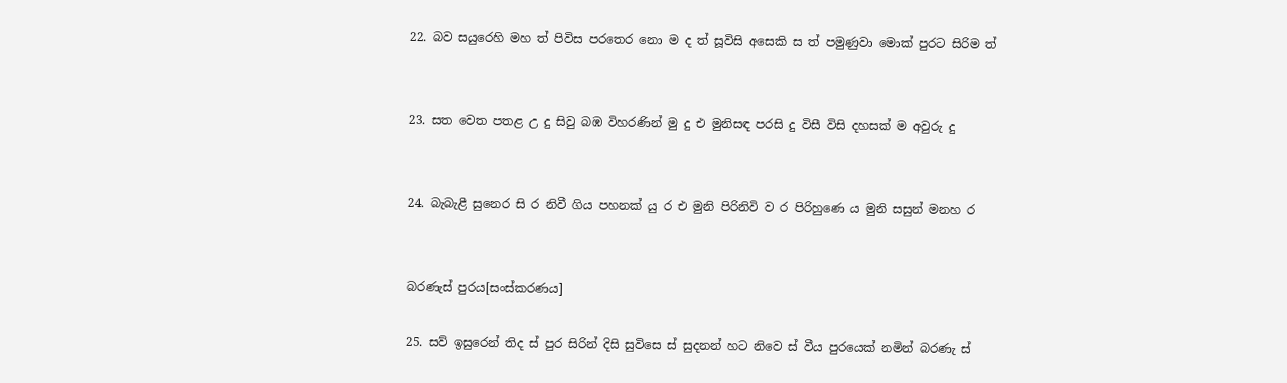22. බව සයුරෙහි මහ ත් පිවිස පරතෙර නො ම ද ත් සූවිසි අසෙකි ස ත් පමුණුවා මොක් පුරට සිරිම ත්


23. සත වෙත පතළ උ දු සිවු බඹ විහරණින් මු දු එ මුනිසඳ පරසි දු විසී විසි දහසක් ම අවුරු දු


24. බැබැළී සුනෙර සි ර නිවී ගිය පහනක් යු ර එ මුනි පිරිනිවි ව ර පිරිහුණෙ ය මුනි සසුන් මනහ ර


බරණැස් පුරය[සංස්කරණය]

25. සව් ඉසුරෙන් තිද ස් පුර සිරින් දිසි සුවිසෙ ස් සුදනන් හට නිවෙ ස් වීය පුරයෙක් නමින් බරණැ ස්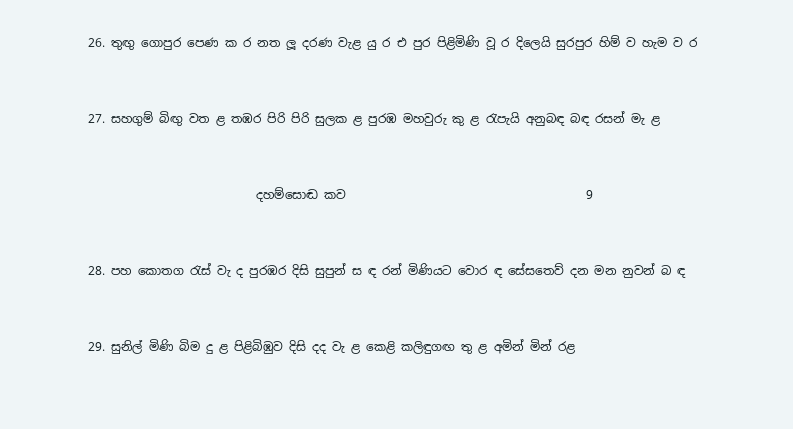26. තුඟු ගොපුර පෙණ ක ර නත ලූ දරණ වැළ යු ර එ පුර පිළිමිණි වූ ර දිලෙයි සුරපුර හිම් ව හැම ව ර


27. සහගුම් බිඟු වත ළ තඹර පිරි පිරි සුලක ළ පුරඹ මහවුරු කු ළ රැපැයි අනුබඳ බඳ රසන් මැ ළ


                            දහම්සොඬ කව                                        9


28. පහ කොතග රැස් වැ ද පුරඹර දිසි සුපුන් ස ඳ රන් මිණියට වොර ඳ සේසතෙව් දන මන නුවන් බ ඳ


29. සුනිල් මිණි බිම දු ළ ‍පිළිබිඹුව දිසි දද වැ ළ කෙළි කලිඳුගඟ තු ළ අමින් මින් රළ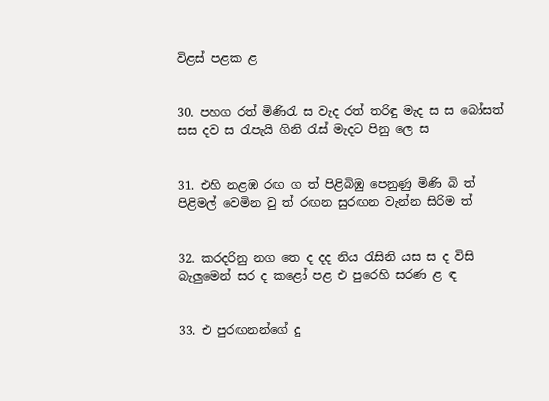විළස් ‍පළක ළ


30. පහග රත් මිණිරැ ස වැද රත් තරිඳු මැද ස ස බෝසත් සස දව ස රැපැයි ගිනි රැස් මැදට පිනු ලෙ ස


31. එහි නළඹ රඟ ග ත් පිළිබිඹු පෙනුණු මිණි බි ත් පිළිමල් වෙමින වු ත් රඟන සුරඟන වැන්න සිරිම ත්


32. කරදරිනු නග තෙ ද දද නිය රැසිනි යස ස ද විසි බැලුමෙන් සර ද කළෝ පළ එ පුරෙහි සරණ ළ ඳ


33. එ පුරඟනන්ගේ දු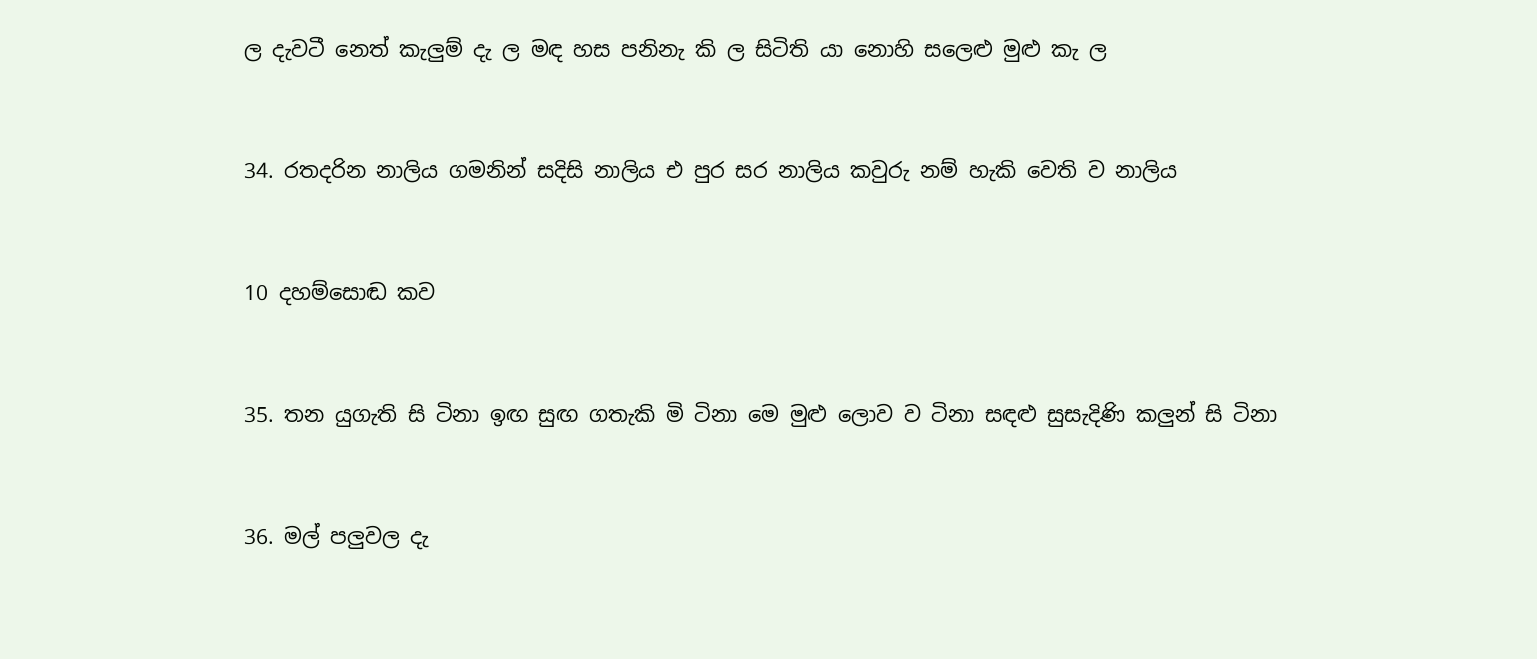ල දැවටී නෙත් කැලුම් දැ ල මඳ හස පනිනැ කි ල සිටිති යා නොහි සලෙළු මුළු කැ ල


34. රතදරින නාලිය ගමනින් සදිසි නාලිය එ පුර සර නාලිය කවුරු නම් හැකි වෙති ව නාලිය


10 දහම්සොඬ කව


35. තන යුගැති සි ටිනා ඉඟ සුඟ ගතැකි මි ටිනා මෙ මුළු ලොව ව ටිනා සඳළු සුසැදිණි කලුන් සි ටිනා


36. මල් පලුවල දැ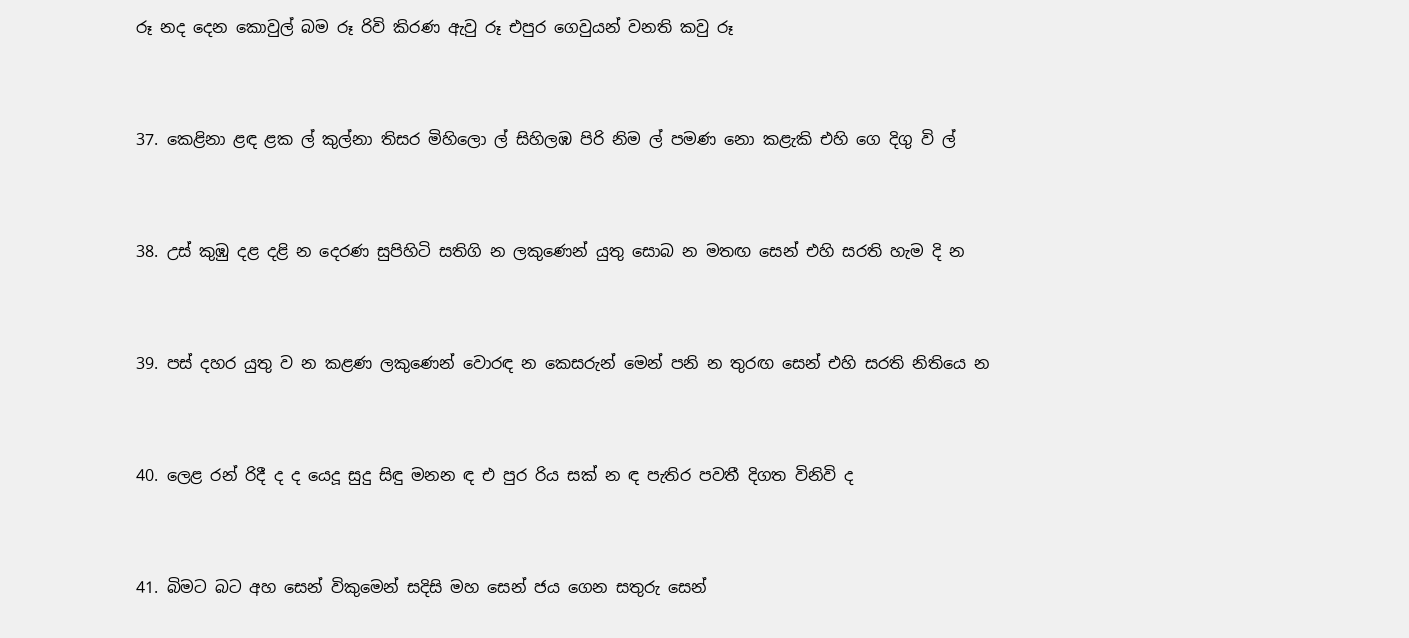රූ නද දෙන කොවුල් බම රූ රිවි කිරණ ඇවු රූ එපුර ගෙවුයන් වනති කවු රූ


37. කෙළිනා ළඳ ළක ල් කුල්නා තිසර මිහිලො ල් සිහිලඹ පිරි නිම ල් පමණ නො කළැකි එහි ගෙ දිගු වි ල්


38. උස් කුඹු දළ දළි න දෙරණ සුපිහිටි සතිගි න ලකුණෙන් යුතු සොබ න මතඟ සෙන් එහි සරති හැම දි න


39. පස් දහර යුතු ව න කළණ ලකුණෙන් වොරඳ න කෙසරුන් මෙන් පනි න තුරඟ සෙන් එහි සරති නිතියෙ න


40. ලෙළ රන් රිදී ද ද යෙදූ සුදු සිඳු මනන ඳ එ පුර රිය සක් න ඳ පැතිර පවතී දිගත විනිවි ද


41. බිමට බට අහ සෙන් විකුමෙන් සදිසි මහ සෙන් ජය ගෙන සතුරු සෙන්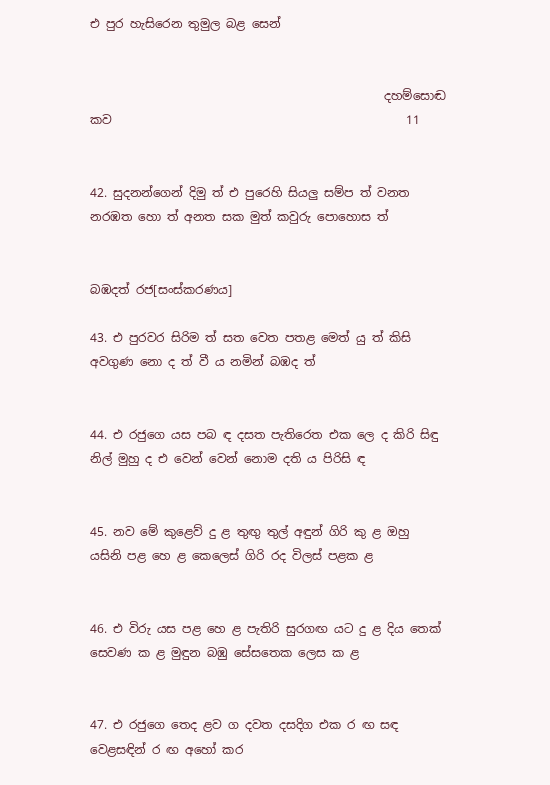එ පුර හැසිරෙන තුමුල බළ සෙන්


                                                 දහම්සොඬ කව                                                 11


42. සුදනන්ගෙන් දිමු ත් එ පුරෙහි සියලු සම්ප ත් වනත නරඹත හො ත් අනත සක මුත් කවුරු පොහොස ත්


බඹදත් රජ[සංස්කරණය]

43. එ පුරවර සිරිම ත් සත වෙත පතළ මෙත් යු ත් කිසි අවගුණ නො ද ත් වී ය නමින් බඹද ත්


44. එ රජුගෙ යස පබ ඳ දසත පැතිරෙත එක ලෙ ද කිරි සිඳු නිල් මුහු ද එ වෙන් වෙන් නොම දති ය පිරිසි ඳ


45. නව මේ කුළෙව් දු ළ තුඟු තුල් අඳුන් ගිරි කු ළ ඔහු යසිනි පළ හෙ ළ කෙලෙස් ගිරි රද විලස් පළක ළ


46. එ විරු යස පළ හෙ ළ පැතිරි සුරගඟ යට දු ළ දිය තෙක් සෙවණ ක ළ මුඳුන බඹු සේසතෙක ලෙස ක ළ


47. එ රජුගෙ තෙද ළව ග දවත දසදිග එක ර ඟ සඳ වෙළසඳින් ර ඟ අහෝ කර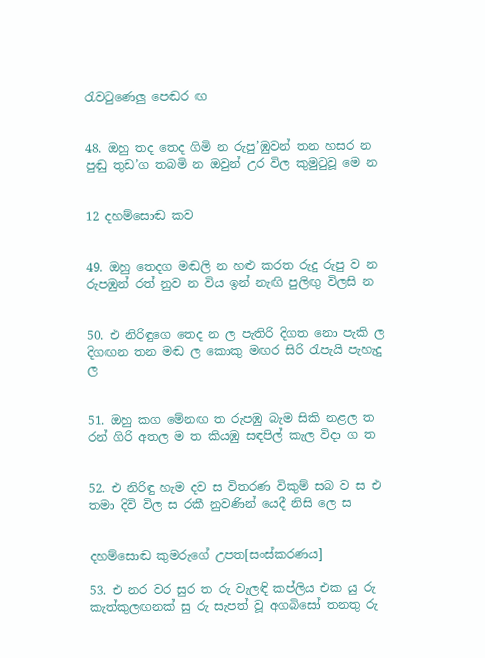රැවටුණෙලු ප‍ෙඬර ඟ


48. ඔහු තද තෙද ගිමි න රුපු’ඹුවන් තන හසර න පුඬු තුඩ’ග තබමි න ඔවුන් උර විල කුමුටුවූ මෙ න


12 දහම්සොඬ කව


49. ඔහු තෙදග මඬලි න හළු කරත රුදු රුපු ව න රුපඹුන් රත් නුව න විය ඉන් නැඟි පුලිඟු විලසි න


50. එ නිරිඳුගෙ තෙද න ල පැතිරි දිගත නො පැකි ල දිගඟන තන මඬ ල කොකු මඟර සිරි රැපැයි පැහැදු ල


51. ඔහු කග මේනඟ ත රුපඹු බැම සිකි නළල ත රන් ගිරි අතල ම ත කියඹු සඳපිල් කැල විදා ග ත


52. එ නිරිඳු හැම දව ස විතරණ විකුම් සබ ව ස එ තමා දිවි විල ස රකී නුවණින් යෙදී නිසි ලෙ ස


දහම්සොඬ කුමරුගේ උපත[සංස්කරණය]

53. එ නර වර සුර ත රු වැලඳි කප්ලිය එක යු රු කැත්කුලඟනක් සු රු සැපත් වූ අගබිසෝ තනතු රු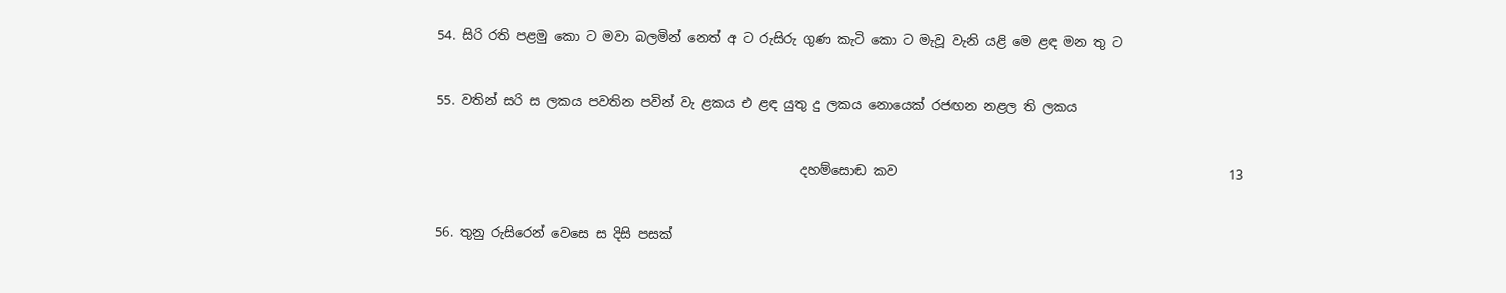54. සිරි රති පළමු ‍කො ට මවා බලමින් නෙත් අ ට රුසිරු ගුණ කැටි කො ට මැවූ වැනි යළි මෙ ළඳ මන තු ට


55. වතින් සරි ස ලකය පවතින පවින් වැ ළකය එ ළඳ යුතු දු ලකය නොයෙක් රජඟන නළල ති ලකය


                                                        දහම්සොඬ කව                                                   13


56. තුනු රුසිරෙන් වෙසෙ ස දිසි පසක්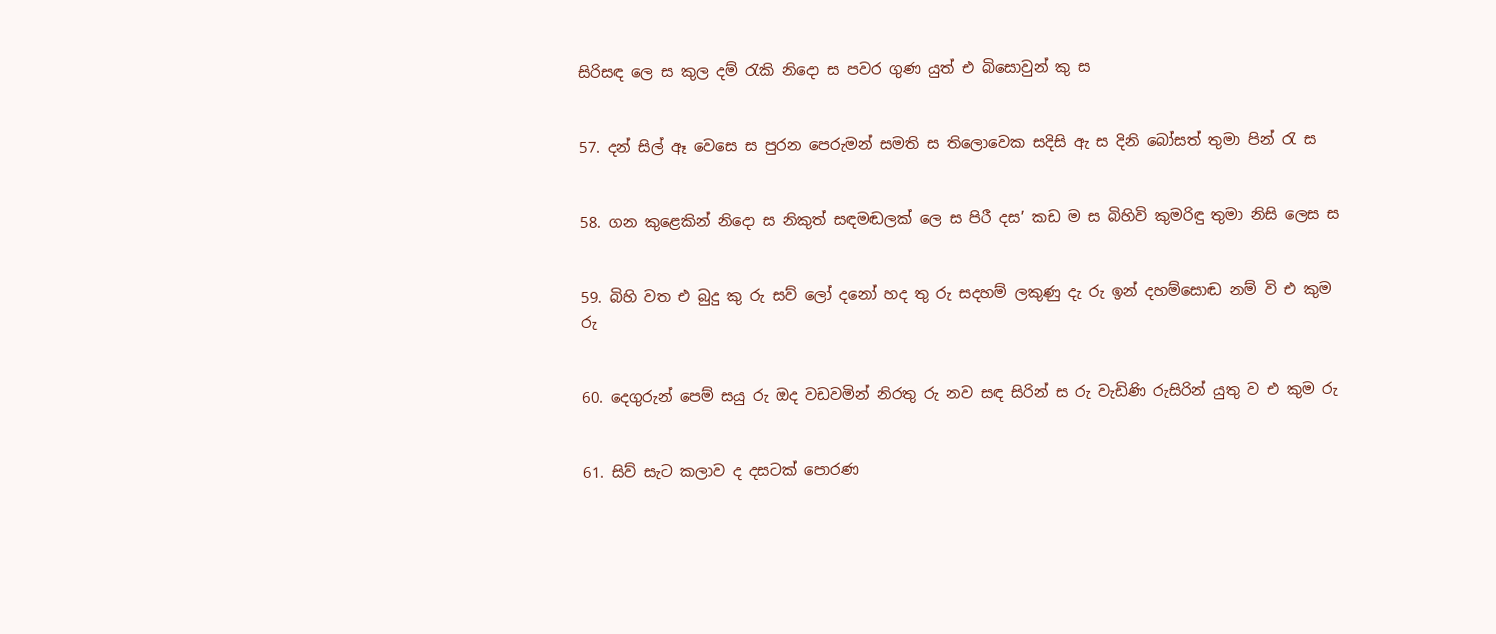සිරිසඳ ලෙ ස කුල දම් රැකි නිදො ස පවර ගුණ යුත් එ බිසොවුන් කු ස


57. දන් සිල් ඈ වෙසෙ ස පුරන පෙරුමන් සමති ස තිලොවෙක සදිසි ඇ ස දිනි බෝසත් තුමා පින් රැ ස


58. ගන කුළෙකින් ‍නිදො ස නිකුත් සඳමඬලක් ලෙ ස පිරී දස’ කඩ ම ස බිහිවි කුමරිඳු තුමා නිසි ලෙස ස


59. බිහි වත එ බුදු කු රු සව් ලෝ දනෝ හද තු රු සදහම් ‍ලකුණු දැ රු ඉන් දහම්සොඬ නම් වි එ කුම රු


60. දෙගුරුන් පෙම් සයු රු ඔද වඩවමින් නිරතු රු නව සඳ සිරින් ස රු වැඩිණි රුසිරින් යුතු ව එ කුම රු


61. සිව් සැට කලාව ද දසටක් පොරණ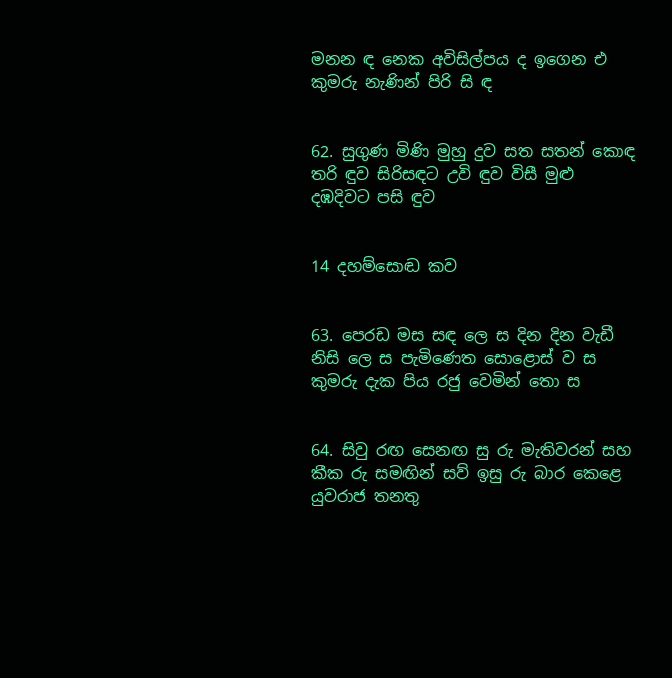මනන ඳ නෙක අවිසිල්පය ද ඉගෙන එ කුමරු නැණින් පිරි සි ඳ


62. සුගුණ මිණි මුහු දුව සත සතන් කොඳ තරි ඳුව සිරිසඳට උවි ඳුව විසී මුළු දඹදිවට පසි ඳුව


14 දහම්සොඬ කව


63. පෙරඩ මස සඳ ලෙ ස දින දින වැඩී නිසි ලෙ ස පැමිණෙත සොළොස් ව ස කුමරු දැක පිය රජු වෙමින් ‍තො ස


64. සිවු රඟ සෙනඟ සු රු මැතිවරන් සහ කීක රු සමඟින් සව් ඉසු රු බාර කෙළෙ යුවරාජ තනතු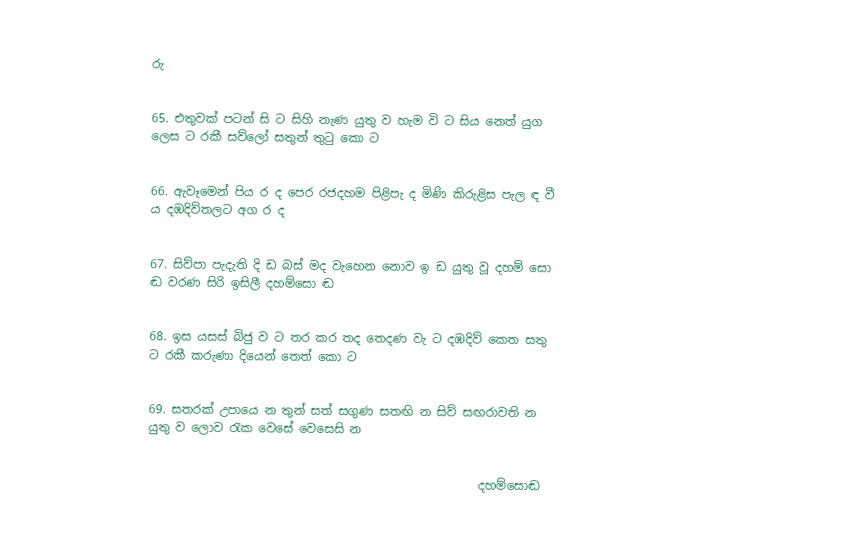රු


65. එතුවක් පටන් සි ට සිහි නැණ යුතු ව හැම වි ට සිය නෙත් යුග ලෙස ට රකී සව්ලෝ සතුන් තුටු කො ට


66. ඇවෑමෙන් පිය ර ද පෙර රජදහම පිළිපැ ද මිණි කිරුළිස පැල ඳ වී ය දඹදිව්තලට අග ර ද


67. සිව්පා පැදැති දි ඩ බස් මද වැහෙන නොව ඉ ඩ යුතු වූ දහම් සො ඬ වරණ සිරි ඉසිලී දහම්සො ඬ


68. ඉස යසස් බිජු ව ට තර කර තද තෙදණ වැ ට දඹදිව් කෙත සතු ට රකී කරුණා දියෙන් තෙත් කො ට


69. සතරක් උපායෙ න තුන් සත් සගුණ සතඟි න සිව් සඟරාවති න යුතු ව ලොව රැක වෙසේ වෙසෙසි න


                                                       දහම්සොඬ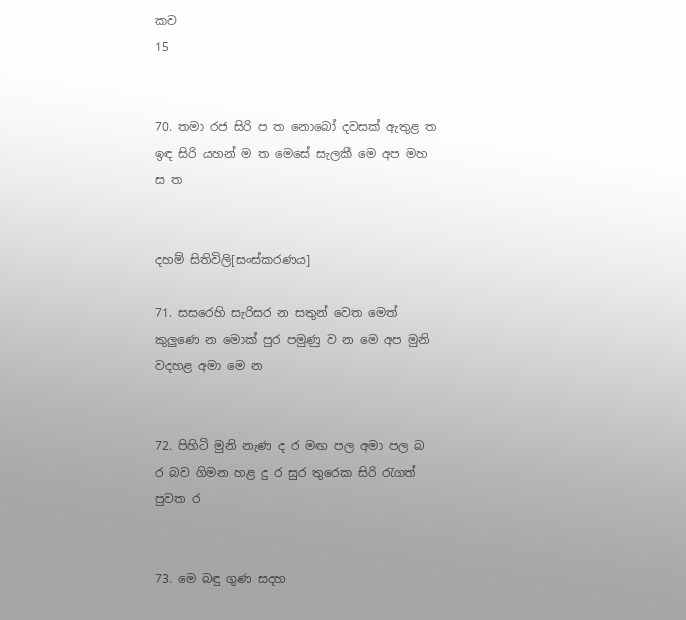කව                                                   15


70. තමා රජ සිරි ප ත නොබෝ දවසක් ඇතුළ ත ඉඳ සිරි යහන් ම ත මෙසේ සැලකී මෙ අප මහ ස ත


දහම් සිතිවිලි[සංස්කරණය]

71. සසරෙහි සැරිසර න සතුන් වෙත මෙත් කුලුණෙ න මොක් පුර පමුණු ව න මෙ අප මුනි වදහළ අමා මෙ න


72. පිහිටි මුනි නැණ ද ර මඟ පල අමා පල බ ර බව ගිමන හළ දු ර සුර තුරෙක සිරි රැගත් පුවත ර


73. මෙ බඳු ගුණ සදහ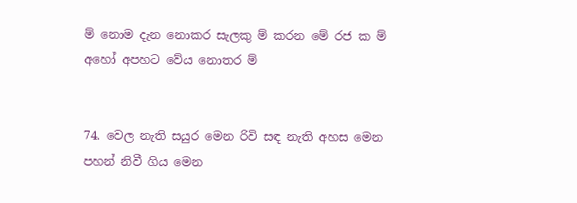ම් නොම දැන නොකර සැලකු ම් කරන මේ රජ ක ම් අහෝ අපහට වේය නොතර ම්


74. වෙල නැති සයුර මෙන රිවි සඳ නැති අහස මෙන පහන් නිවී ගිය මෙන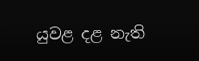යුවළ දළ නැති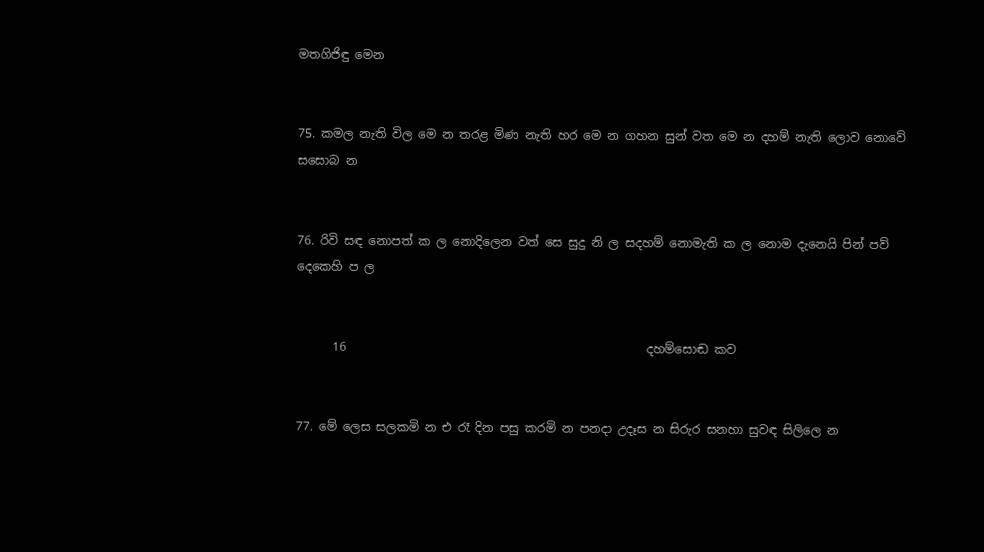මතගිජිඳු මෙන


75. කමල නැති විල මෙ න තරළ මිණ නැති හර මෙ න ගහන සුන් වත මෙ න දහම් නැති ලොව නොවේ සසොබ න


76. රිවි සඳ නොපත් ක ල නොදිලෙන වත් සෙ සුදු නි ල සදහම් නොමැති ක ල නොම දැනෙයි පින් පව් දෙකෙහි ප ල


      16                                                  දහම්සොඬ කව


77. මේ ලෙස සලකමි න එ රෑ දින පසු කරමි න පනදා උදෑස න සිරුර සනහා සුවඳ සිලිලෙ න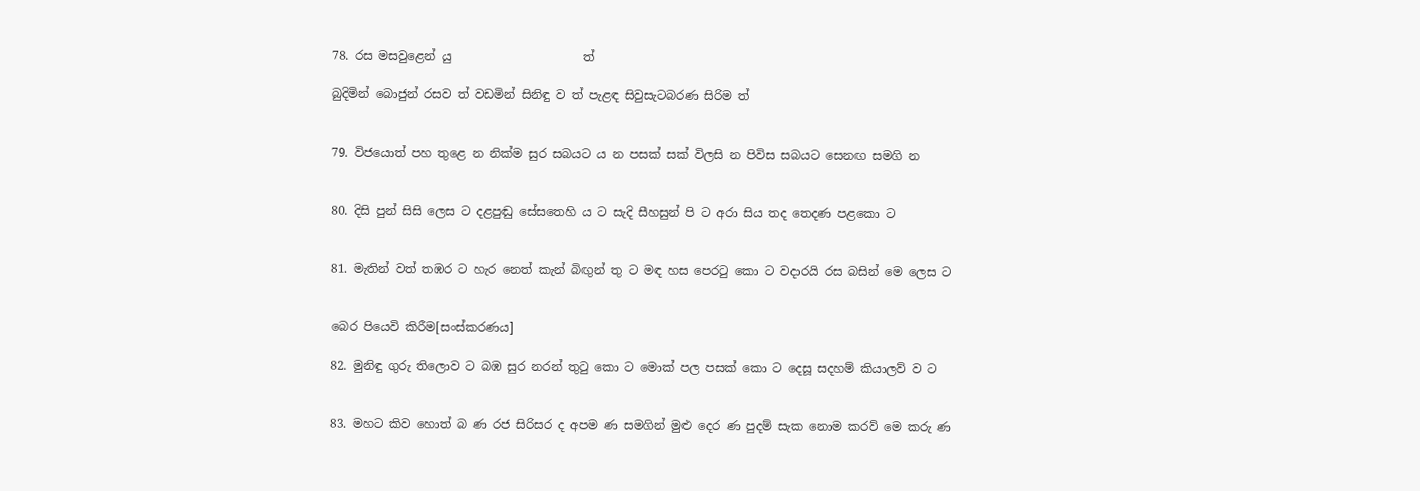78. රස මසවුළෙන් යු                      ත්

බුදිමින් බොජුන් රසව ත් වඩමින් සිනිඳු ව ත් පැළඳ සිවුසැටබරණ සිරිම ත්


79. විජයොත් පහ තුළෙ න නික්ම සුර සබයට ය න පසක් සක් විලසි න පිවිස සබයට සෙනඟ සමගි න


80. දිසි පුන් සිසි ලෙස ට දළපුඬු සේසතෙහි ය ට සැදි සීහසුන් පි ට අරා සිය තද තෙදණ පළකො ට


81. මැතින් වත් තඹර ට හැර නෙත් කැන් බිඟුන් තු ට මඳ හස පෙරටු කො ට වදාරයි රස බසින් මෙ ලෙස ට


බෙර පියෙවි කිරීම[සංස්කරණය]

82. මුනිඳු ගුරු තිලොව ට බඹ සුර නරන් තුටු කො ට මොක් පල පසක් කො ට දෙසූ සදහම් කියාලව් ව ට


83. මහට කිව හොත් බ ණ රජ සිරිසර ද අපම ණ සමගින් මුළු දෙර ණ පුදම් සැක නොම කරව් මෙ කරු ණ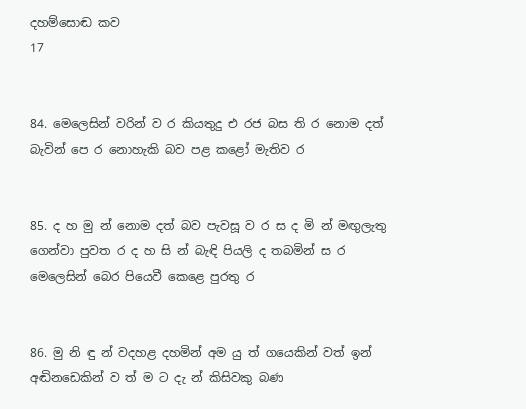දහම්සොඬ කව                                                   17


84. මෙලෙසින් වරින් ව ර කියතුදු එ රජ බස ති ර නොම දත් බැවින් පෙ ර නොහැකි බව පළ කළෝ මැතිව ර


85. ද හ මු න් නොම දත් බව පැවසූ ව ර ස ද මි න් මඟුලැතු ගෙන්වා පුවත ර ද හ සි න් බැඳි පියලි ද තබමින් ස ර මෙලෙසින් බෙර පියෙවී කෙළෙ පුරතු ර


86. මු නි ඳු න් වදහළ දහමින් අම යු ත් ගයෙකින් වත් ඉන් අඬිනඩෙකින් ව ත් ම ට දැ න් කිසිවකු බණ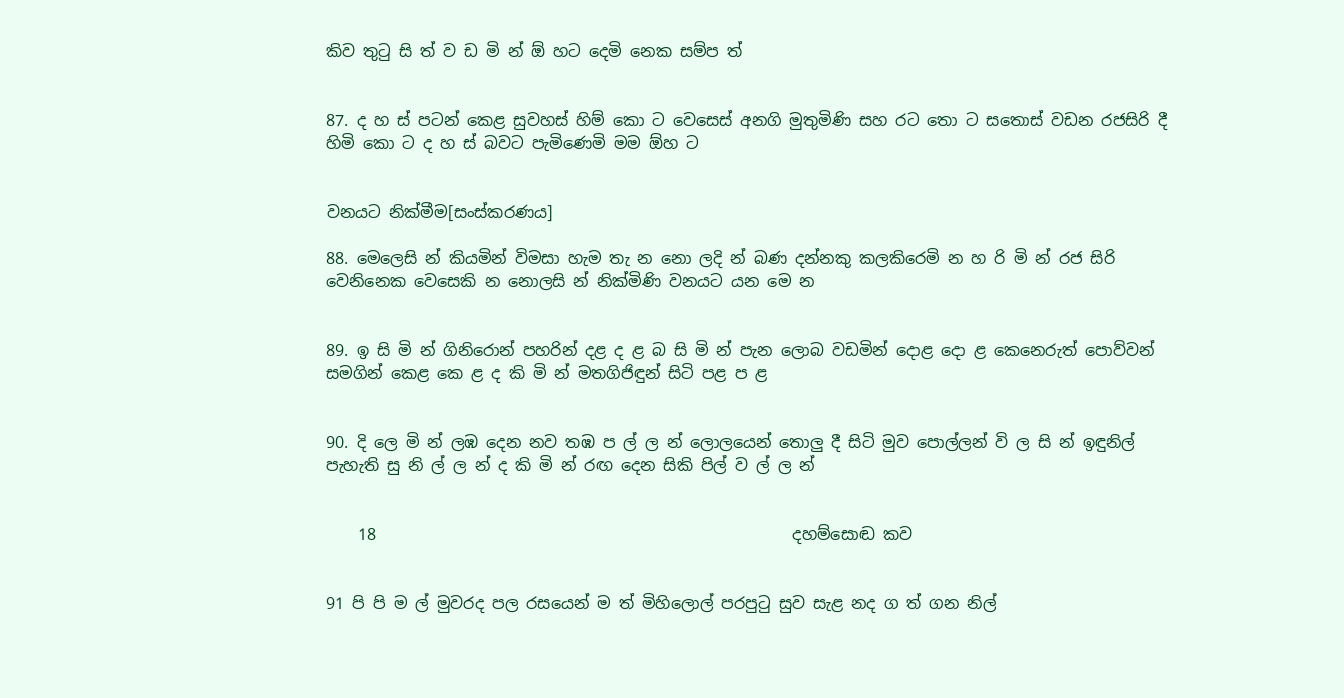කිව තුටු සි ත් ව ඩ මි න් ඕ හට දෙමි නෙක සම්ප ත්


87. ද හ ස් පටන් කෙළ සුවහස් හිම් කො ට වෙසෙස් අනගි මුතුමිණි සහ රට තො ට සතොස් වඩන රජසිරි දී හිමි කො ට ද හ ස් බවට පැමිණෙමි මම ඕහ ට


වනයට නික්මීම[සංස්කරණය]

88. මෙලෙසි න් කියමින් විමසා හැම තැ න නො ලදි න් බණ දන්නකු කලකිරෙමි න හ රි මි න් රජ සිරි වෙනිනෙක වෙසෙකි න නොලසි න් නික්මිණි ‍වනයට යන මෙ න


89. ඉ සි මි න් ගිනිරොන් පහරින් දළ ද ළ බ සි මි න් පැන ලොබ වඩමින් දොළ දො ළ කෙනෙරුත් පොව්වන් සමගින් කෙළ කෙ ළ ද කි මි න් මතගිජිඳුන් සිටි පළ ප ළ


90. දි ලෙ මි න් ලඹ දෙන නව තඹ ප ල් ල න් ලොලයෙන් තොලු දී සිටි මුව පොල්ලන් වි ල සි න් ඉඳුනිල් පැහැති සු නි ල් ල න් ද කි මි න් රඟ දෙන සිකි පිල් ව ල් ල න්


    18                                                    දහම්සොඬ කව


91 පි පි ම ල් මුවරද පල රසයෙන් ම ත් මිහිලොල් පරපුටු සුව සැළ නද ග ත් ගන නිල්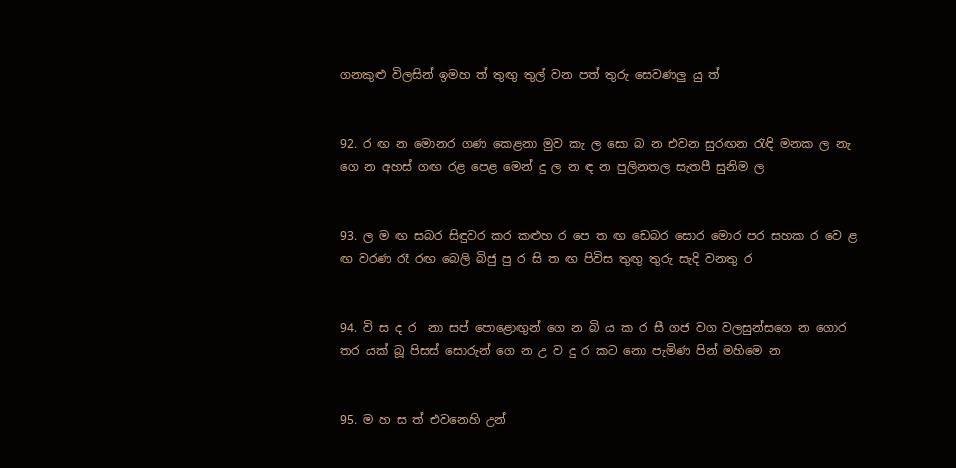ගනකුළු විලසින් ඉමහ ත් තුඟු තුල් වන පත් තුරු සෙවණලු යු ත්


92. ර ඟ න මොනර ගණ කෙළනා මුව කැ ල සො බ න එවන සුරඟන රැඳි මනක ල නැ ගෙ න අහස් ගඟ රළ පෙළ මෙන් දු ල න ඳ න පුලිනතල සැතපී සුනිම ල


93. ල ම ඟ සබර සිඳුවර කර කළුහ ර පෙ ත ඟ ඩෙබර සොර මොර පර සහක ර වෙ ළ ඟ වරණ රෑ රඟ බෙලි බිජු පු ර සි ත ඟ පිවිස තුඟු තුරු සැදි වනතු ර


94. වි ස ද ර ‍ නා සප් පොළොඟුන් ගෙ න බි ය ක ර සී ගජ වග වලසුන්සගෙ න ගොර තර යක් බූ පිසස් සොරුන් ගෙ න උ ව දු ර කට නො පැමිණ පින් මහිමෙ න


95. ම හ ස ත් එවනෙහි උන්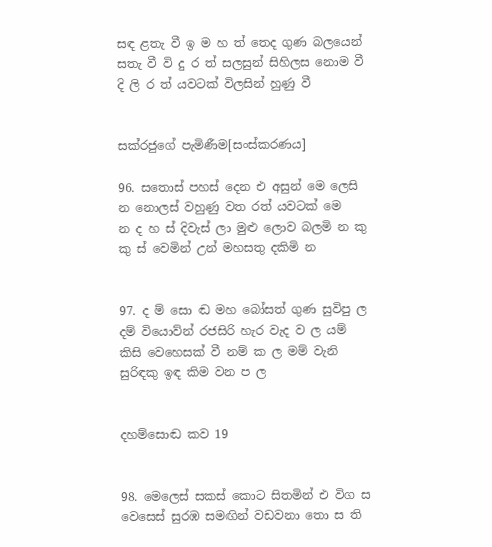සඳ ළතැ වී ඉ ම හ ත් තෙද ගුණ බලයෙන් සතැ වී වි දු ර ත් සලසුන් සිහිලස නොම වී දි ලි ර ත් යවටක් විලසින් හුණු වී


සක්රජුගේ පැමිණීම[සංස්කරණය]

96. සතොස් පහස් දෙන එ අසුන් මෙ ලෙසි න නොලස් වහුණු වත රත් යවටක් මෙ න ‍ද හ ස් දිවැස් ලා මුළු ලොව බලමි න කු කු ස් වෙමින් උන් මහසතු දකිමි න


97. ද ම් සො ඬ මහ බෝසත් ගුණ සුවිපු ල දම් වියොව්න් රජසිරි හැර වැද ව ල යම් කිසි වෙහෙසක් වී නම් ක ල මම් වැනි සුරිඳකු ඉඳ කිම වන ප ල


දහම්සොඬ කව 19


98. මෙලෙස් සකස් කොට සිතමින් එ විග ස වෙසෙස් සුරඹ සමඟින් වඩවනා තො ස ති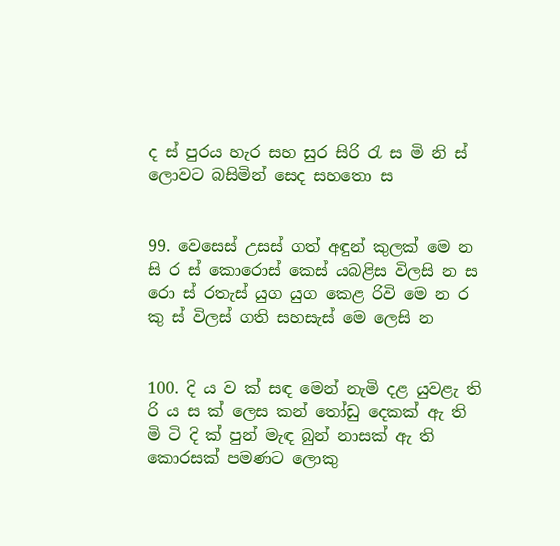ද ස් පුරය හැර සහ සුර සිරි රැ ස මි නි ස් ලොවට බසිමින් සෙද සහතො ස


99. වෙසෙස් උසස් ගත් අඳුන් කුලක් මෙ න සි ර ස් කොරොස් කෙස් යබළිස විලසි න ස රො ස් රතැස් යුග යුග කෙළ රිවි මෙ න ර කු ස් විලස් ගති සහසැස් මෙ ලෙසි න


100. දි ය ව ක් සඳ මෙන් නැමි දළ ‍යුවළැ ති රි ය ස ක් ලෙස කන් තෝඩු දෙකක් ඇ ති මි ටි දි ක් පුන් මැඳ බුන් නාසක් ඇ ති කොරසක් පමණට ලොකු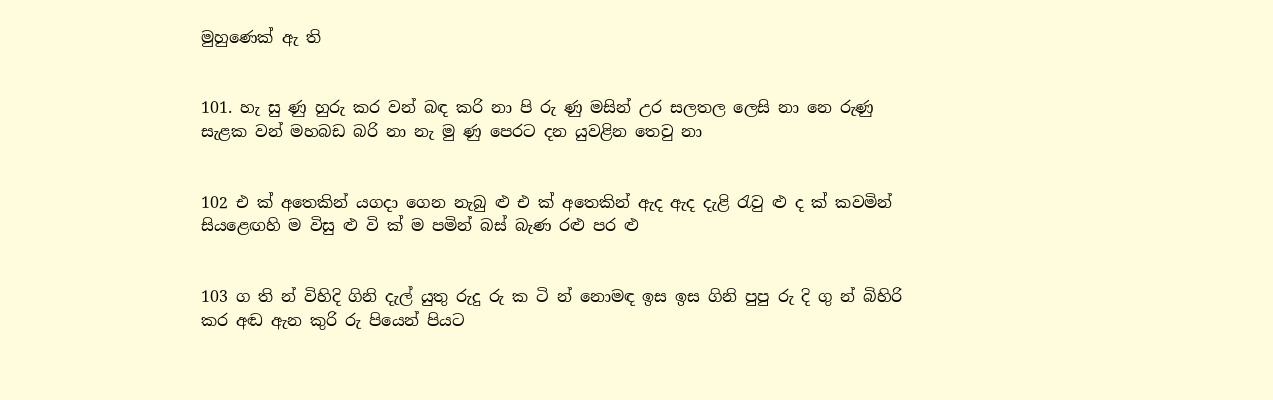මුහුණෙක් ඇ ති


101. හැ සු ණු හුරු කර වන් බඳ කරි නා පි රු ණු මසින් උර සලතල ලෙසි නා නෙ රුණු සැළක වන් මහබඩ බරි නා නැ මු ණු පෙරට දන යුවළින තෙවු නා


102 එ ක් අතෙකින් යගදා ගෙන නැබු ළු එ ක් අතෙකින් ඇද ඇද දැළි රැවු ළු ද ක් කවමින් සියළ‍ෙඟහි ම විසු ළු වි ක් ම පමින් බස් බැණ රළු පර ළු


103 ග ති න් විහිදි ගිනි දැල් යුතු රුදු රු ක ටි න් නොමඳ ඉස ඉස ගිනි පුපු රු දි ගු න් බිහිරි කර අඬ ඇන කුරි රු පියෙන් පියට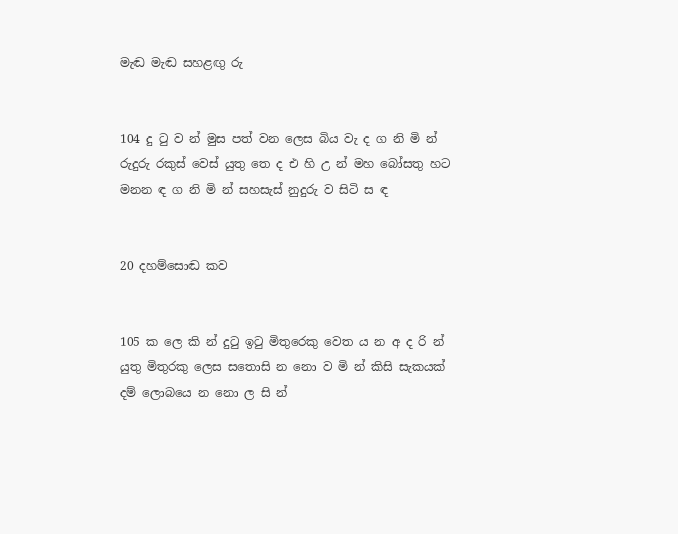මැඬ මැඬ සහළඟු රු


104 දු ටු ව න් මුස පත් වන ලෙස බිය වැ ද ග නි මි න් රුදුරු රකුස් වෙස් යුතු තෙ ද එ හි උ න් මහ බෝසතු හට මනන ඳ ග නි මි න් සහසැස් නුදුරු ව සිටි ස ඳ


20 දහම්සොඬ කව


105 ක ලෙ කි න් දුටු ඉටු මිතුරෙකු වෙත ය න අ ද රි න් යුතු මිතුරකු ලෙස සතොසි න නො ව මි න් කිසි සැකයක් දම් ලොබයෙ න නො ල සි න්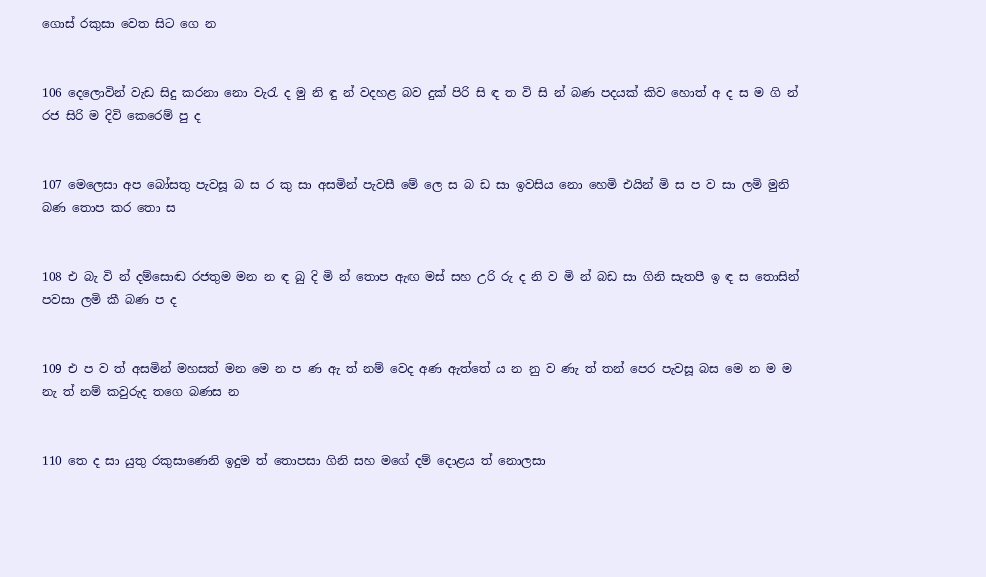ගොස් රකුසා වෙත සිට ගෙ න


106 දෙලොවින් වැඩ සිදු කරනා නො වැරැ ද මු නි ඳු න් වදහළ බව දුක් පිරි සි ඳ ත වි සි න් බණ පදයක් කිව හොත් අ ද ස ම ගි න් රජ සිරි ම දිවි කෙරෙම් පු ද


107 මෙලෙසා අප බෝසතු පැවසූ බ ස ර කු සා අසමින් පැවසී මේ ලෙ ස බ ඩ සා ඉවසිය නො හෙමි එයින් මි ස ප ව සා ලමි මුනි බණ තොප කර තො ස


108 එ බැ වි න් දම්සොඬ රජතුම මන න ඳ බු දි මි න් තොප ඇඟ මස් සහ උරි රු ද නි ව මි න් බඩ සා ගිනි සැතපී ඉ ඳ ස තොසින් පවසා ලමි කී බණ ප ද


109 එ ප ව ත් අසමින් මහසත් මන මෙ න ප ණ ඇ ත් නම් වෙද අණ ඇත්තේ ය න නු ව ණැ ත් තන් පෙර පැවසූ බස මෙ න ම ම නැ ත් නම් කවුරුද තගෙ බණස න


110 තෙ ද සා යුතු රකුසාණෙනි ඉදුම ත් තොපසා ගිනි සහ මගේ දම් දොළය ත් නොලසා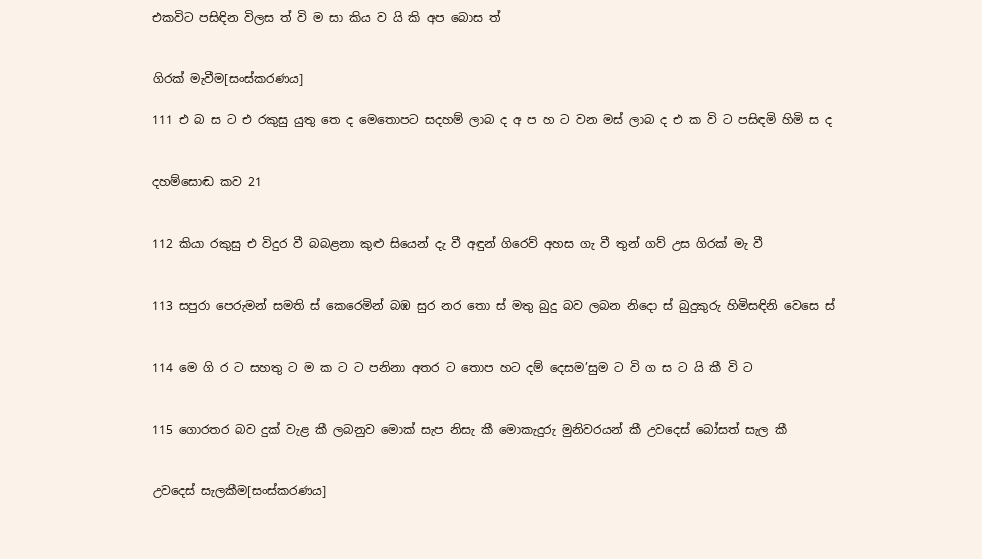එකවිට පසිඳින විලස ත් වි ම සා කිය ව යි කි අප බොස ත්


ගිරක් මැවීම[සංස්කරණය]

111 එ බ ස ට එ රකුසු යුතු තෙ ද මෙතොපට ‍සදහම් ලාබ ද අ ප හ ට වන මස් ලාබ ද එ ක වි ට පසිඳමි හිමි ස ද


දහම්සොඬ කව 21


112 කියා රකුසු එ විදුර වී බබළනා කුළු සියෙන් දැ වී අඳුන් ගිරෙව් අහස ගැ වී තුන් ගව් උස ගිරක් මැ වී


113 සපුරා පෙරුමන් සමති ස් කෙරෙමින් බඹ සුර නර තො ස් මතු බුදු බව ලබන නිදො ස් බුදුකුරු හිමිසඳිනි වෙසෙ ස්


114 මෙ ගි ර ට සහතු ට ම ක ට ට පනිනා අතර ට තොප හට දම් දෙසම’සුම ට වි ග ස ට යි කී වි ට


115 ගොරතර බව දුක් වැළ කී ලබනුව මොක් සැප නිසැ කී මොකැදුරු මුනිවරයන් කී උවදෙස් බෝසත් සැල කී


උවදෙස් සැලකීම[සංස්කරණය]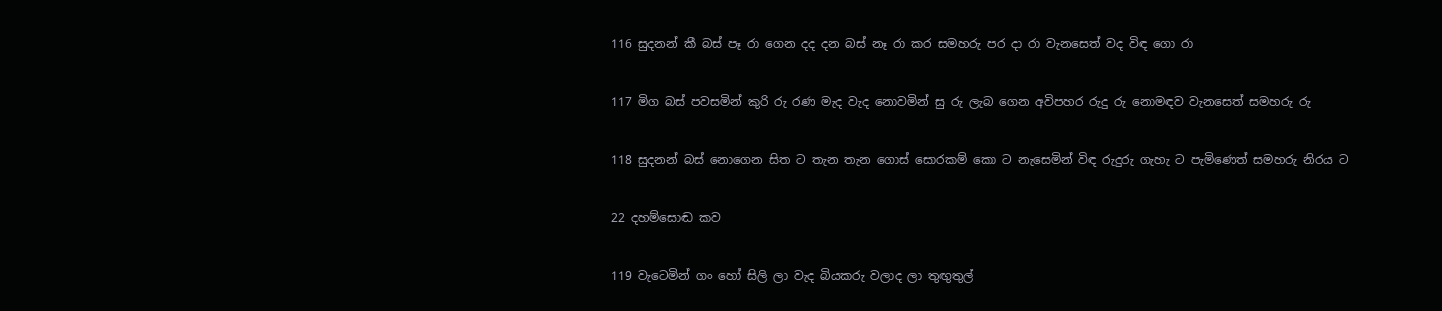116 සුදනන් කී බස් පෑ රා ගෙන දද දන බස් නෑ රා කර ‍සමහරු පර දා රා වැනසෙත් වද විඳ ගො රා


117 මිග බස් පවසමින් කුරි රු රණ මැද වැද නොවමින් සු රු ලැබ ගෙන අවිපහර රුදු රු නොමඳව වැනසෙත් සමහරු රු


118 සුදනන් බස් නොගෙන සිත ට තැන තැන ගොස් සොරකම් කො ට නැසෙමින් විඳ රුදුරු ගැහැ ට පැමිණෙත් සමහරු නිරය ට


22 දහම්සොඬ කව


119 වැටෙමින් ගං හෝ සිලි ලා වැද බියකරු වලාද ලා තුඟුතුල්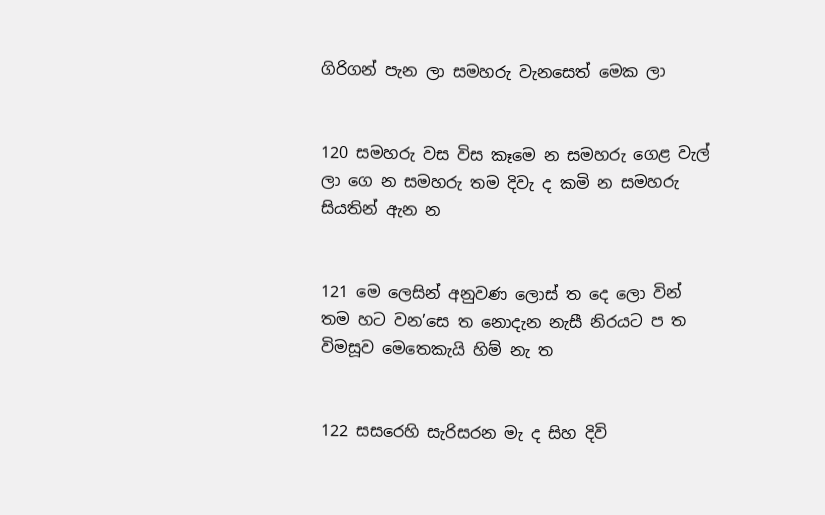ගිරිගන් පැන ලා සමහරු වැනසෙත් මෙක ලා


120 සමහරු වස විස කෑමෙ න සමහරු ගෙළ වැල් ලා ගෙ න සමහරු තම දිවැ ද කමි න සමහරු සියතින් ඇන න


121 මෙ ලෙසින් අනුවණ ලොස් ත දෙ ලො වින් තම හට වන’සෙ ත නොදැන නැසී නිරයට ප ත විමසූව මෙතෙකැයි හිම් නැ ත


122 සසරෙහි සැරිසරන මැ ද සිහ දිවි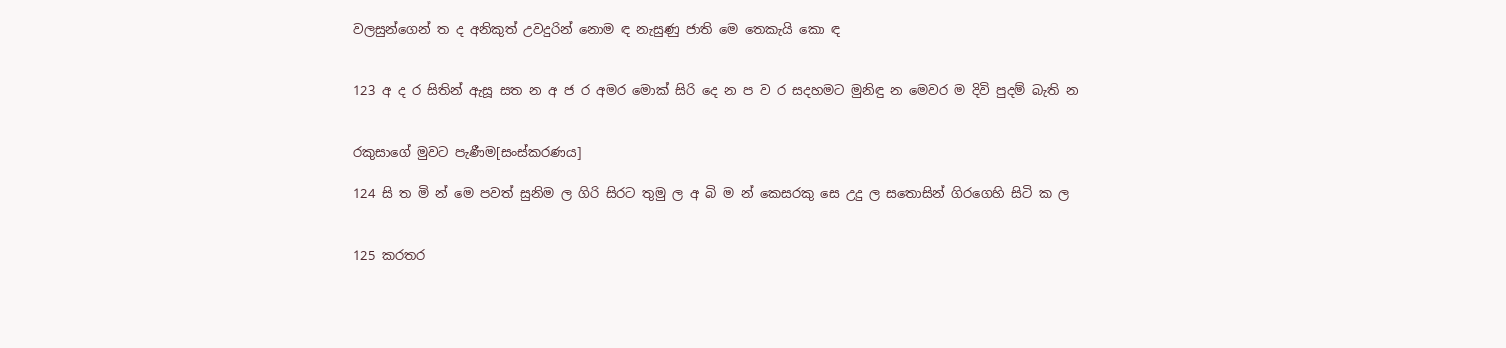වලසුන්ගෙන් ත ද අනිකුත් උවදුරින් නොම ඳ නැසුණු ජාති මෙ තෙකැයි කො ඳ


123 අ ද ර සිතින් ඇසූ සත න අ ජ ර අමර මොක් සිරි දෙ න ප ව ර සදහමට මුනිඳු න මෙවර ම දිවි පුදම් බැති න


රකුසාගේ මුවට පැණීම[සංස්කරණය]

124 සි ත මි න් මෙ පවත් සුනිම ල ගිරි සිරට තුමු ල අ බි ම න් කෙසරකු සෙ උදු ල සතොසින් ගිරගෙහි සිටි ක ල


125 කරතර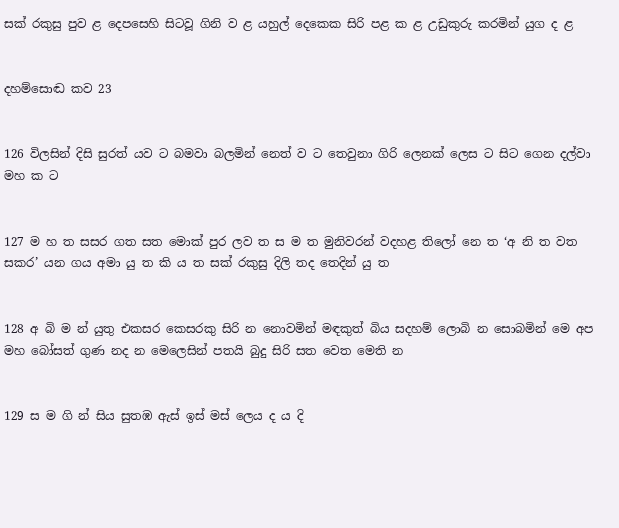සක් රකුසු පුව ළ දෙපසෙහි සිටවූ ගිනි ව ළ යහුල් දෙකෙක සිරි පළ ක ළ උඩුකුරු කරමින් යුග ද ළ


දහම්සොඬ කව 23


126 විලසින් දිසි සුරත් යව ට බමවා බලමින් නෙත් ව ට තෙවුනා ගිරි ලෙනක් ලෙස ට සිට ගෙන දල්වා මහ ක ට


127 ම හ ත සසර ගත සත මොක් පුර ලව ත ස ම ත මුනිවරන් වදහළ තිලෝ නෙ ත ‘අ නි ත වත සකර’ යන ගය අමා යු ත කි ය ත සක් රකුසු දිලි තද තෙදින් යු ත


128 අ බි ම න් යුතු එකසර කෙසරකු සිරි න නොවමින් මඳකුත් බිය සදහම් ලොබි න සොබමින් මෙ අප මහ බෝසත් ගුණ නද න මෙලෙසින් පතයි බුදු සිරි සත වෙත මෙති න


129 ස ම ගි න් සිය සුතඹ ඇස් ඉස් මස් ලෙය ද ය දි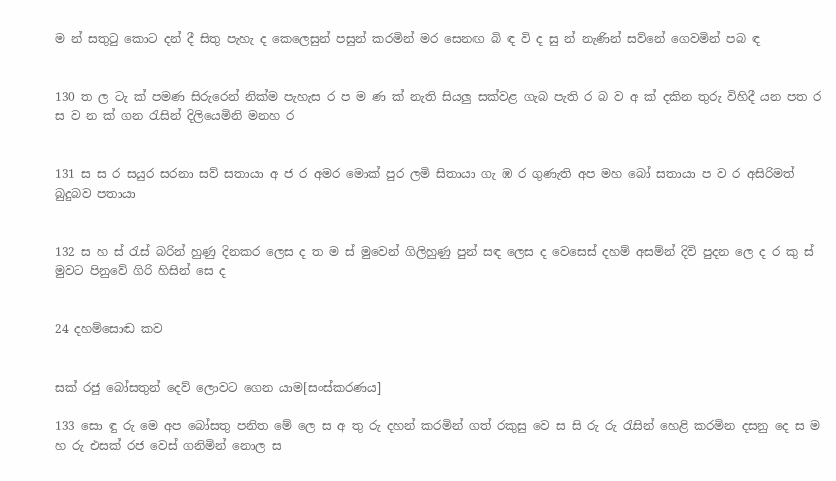ම න් සතුටු කොට දන් දී සිතු පැහැ ද කෙලෙසුන් පසුන් කරමින් මර සෙනඟ බි ඳ වි ද සු න් නැණින් සව්නේ ගෙවමින් පබ ඳ


130 ත ල ටැ ක් පමණ සිරුරෙන් නික්ම පැහැස ර ප ම ණ ක් නැති සියලු සක්වළ ගැබ පැති ර බ ව අ ක් දකින තුරු විහිදී යන පත ර ස ව න ක් ගන රැසින් දිලියෙමිනි මනහ ර


131 ස ස ර සයුර සරනා සව් සතායා අ ජ ර අමර මොක් පුර ලමි සිතායා ගැ ඹ ර ගුණැති අප මහ බෝ සතායා ප ව ර අසිරිමත් බුදුබව පතායා


132 ස හ ස් රැස් බරින් හුණු දිනකර ලෙස ද ත ම ස් මුවෙන් ගිලිහුණු පුන් සඳ ලෙස ද වෙසෙස් දහම් අසම්න් දිවි පුදන ලෙ ද ර කු ස් මුවට පිනුවේ ගිරි හිසින් සෙ ද


24 දහම්සොඬ කව


සක් රජු බෝසතුන් දෙව් ලොවට ‍ගෙන යාම[සංස්කරණය]

133 සො ඳු රු මෙ අප බෝසතු පනිත මේ ලෙ ස අ තු රු දහන් කරමින් ගත් රකුසු වෙ ස සි රු රු රැසින් හෙළි කරමින දසනු දෙ ස ම හ රු එසක් රජ වෙස් ගනිමින් නොල ස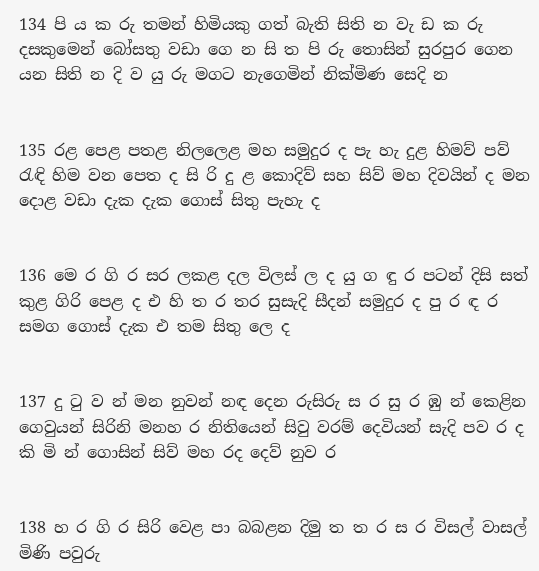134 පි ය ක රු තමන් හිමියකු ගත් බැති සිති න වැ ඩ ක රු දසකුමෙන් බෝසතු වඩා ගෙ න සි ත පි රු තොසින් සුරපුර ගෙන යන සිති න දි ව යු රු මගට නැගෙමින් නික්මිණ සෙදි න


135 රළ පෙළ පතළ නිලලෙළ මහ සමුදුර ද පැ හැ දුළ හිමව් පව් රැඳි හිම වන පෙත ද සි රි දු ළ කොදිව් සහ සිව් මහ දිවයින් ද මන දොළ වඩා දැක දැක ගොස් සිතු පැහැ ද


136 මෙ ර ගි ර සර ලකළ දල විලස් ල ද යු ග ඳු ර පටන් දිසි සත් කුළ ගිරි පෙළ ද එ හි ත ර තර සුසැදි සීදන් සමුදුර ද පු ර ඳ ර සමග ගොස් දැක එ තම සිතු ලෙ ද


137 දු ටු ව න් මන නුවන් නඳ දෙන රුසිරු ස ර සු ර ඹු න් කෙළින ගෙවුයන් සිරිනි මනහ ර නිතියෙන් සිවු වරම් දෙවියන් සැදි පව ර ද කි මි න් ගොසින් සිව් මහ රද දෙව් නුව ර


138 හ ර ගි ර සිරි වෙළ පා බබළන දිමු ත ත ර ස ර විසල් වාසල් මිණි පවුරු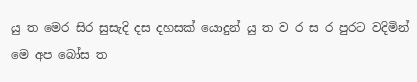යු ත මෙර සිර සුසැදි දස දහසක් යොදුන් යු ත ව ර ස ර පුරට වදිමින් මෙ අප බෝස ත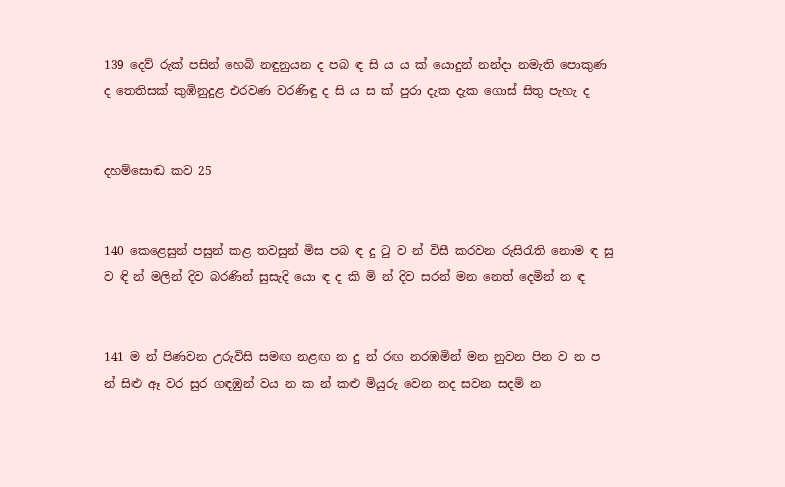139 දෙව් රුක් පසින් හෙබි නඳුනුයන ද පබ ඳ සි ය ය ක් යොදුන් නන්දා නමැති පොකුණ ද තෙතිසක් කුඹිනුදුළ එරවණ වරණිඳු ද සි ය ස ක් පුරා දැක දැක ගොස් සිතු පැහැ ද


දහම්සොඬ කව 25


140 කෙළෙසුන් පසුන් කළ තවසුන් මිස පබ ඳ දු ටු ව න් විසී කරවන රුසිරැති නොම ඳ සු ව ඳි න් මලින් දිව බරණින් සුසැදි යො ඳ ද කි මි න් දිව සරන් මන නෙත් දෙමින් න ඳ


141 ම න් පිණවන උරුවිසි සමඟ නළඟ න දු න් රඟ නරඹමින් මන නුවන පින ව න ප න් සිළු ඈ වර සුර ගඳඹුන් වය න ක න් කළු මියුරු වෙන නද සවන සදමි න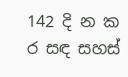142 දි න ක ර සඳ සහස්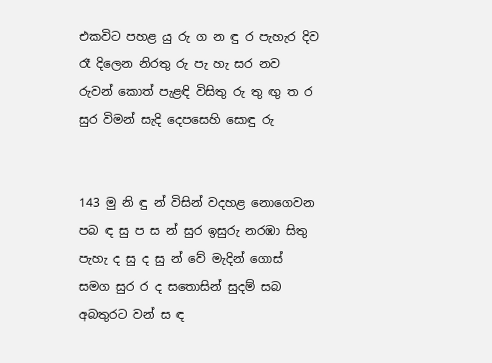එකවිට පහළ යු රු ග න ඳු ර පැහැර දිව රෑ දිලෙන නිරතු රු පැ හැ සර නව රුවන් කොත් පැළඳි විසිතු රු තු ඟු ත ර සුර විමන් සැදි දෙපසෙහි සොඳු රු


143 මු නි ඳු න් විසින් වදහළ නොගෙවන පබ ඳ සු ප ස න් සුර ඉසුරු නරඹා සිතු පැහැ ද සු ද සු න් වේ මැදින් ගොස් සමග සුර ර ද සතොසින් සුදම් සබ අබතුරට වන් ස ඳ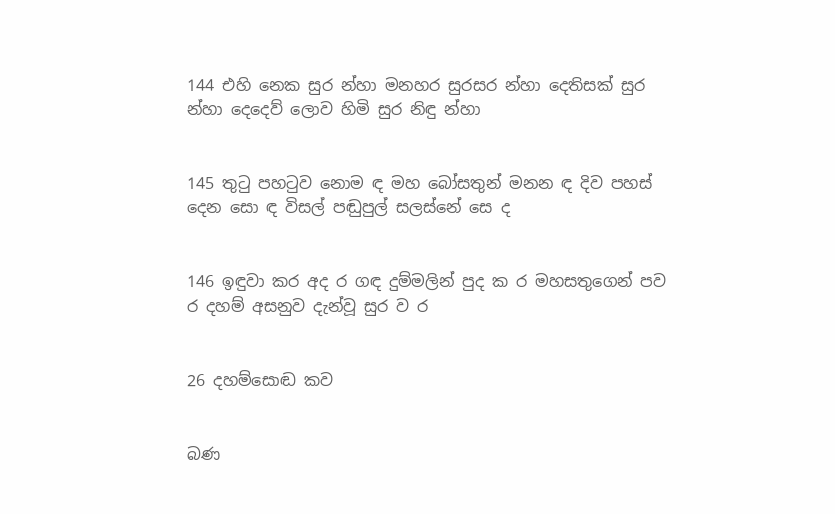144 එහි නෙක සුර න්හා මනහර සුරසර න්හා දෙතිසක් සුර න්හා දෙදෙව් ලොව හිමි සුර නිඳු න්හා


145 තුටු පහටුව නොම ඳ මහ බෝසතුන් මනන ඳ දිව පහස් දෙන සො ඳ විසල් පඬුපුල් සලස්නේ සෙ ද


146 ඉඳුවා කර අද ර ගඳ දුම්මලින් පුද ක ර මහසතුගෙන් පව ර දහම් අසනුව දැන්වූ සුර ව ර


26 දහම්සොඬ කව


බණ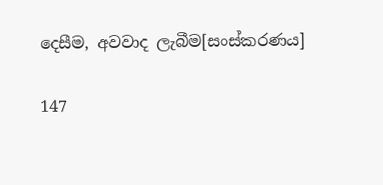දෙසීම, අවවාද ලැබීම[සංස්කරණය]

147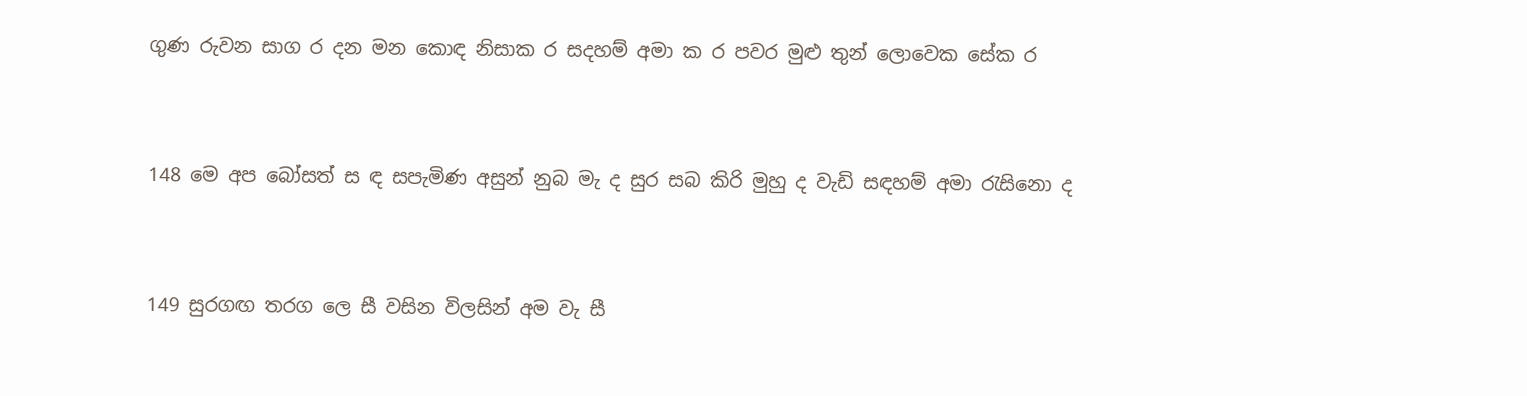ගුණ රුවන සාග ර දන මන කොඳ නිසාක ර සදහම් අමා ක ර පවර මුළු තුන් ලොවෙක සේක ර


148 මෙ අප බෝසත් ස ඳ සපැමිණ අසුන් නුබ මැ ද සුර සබ කිරි මුහු ද වැඩි සඳහම් අමා රැසිනො ද


149 සුරගඟ තරග ලෙ සී වසින විලසින් අම වැ සී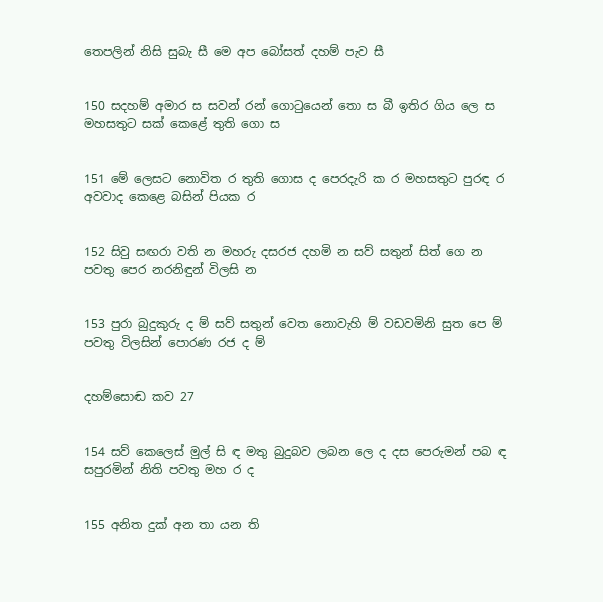තෙපලින් නිසි සුබැ සී මෙ අප බෝසත් දහම් පැව සී


150 සදහම් අමාර ස සවන් රන් ගොටුයෙන් තො ස බී ඉතිර ගිය ලෙ ස මහසතුට සක් කෙළේ තුති ගො ස


151 මේ ලෙසට නොවිත ර තුති ගොස ද පෙරදැරි ක ර මහසතුට පුරඳ ර අවවාද කෙළෙ බසින් පියක ර


152 සිවු සඟරා වති න මහරු දසරජ දහමි න සව් සතුන් සිත් ගෙ න පවතු පෙර නරනිඳුන් විලසි න


153 පුරා බුදුකුරු ද ම් සව් සතුන් වෙත නොවැහි ම් වඩවමිනි සුත පෙ ම් පවතු විලසින් පොරණ ‍රජ ද ම්


දහම්සොඬ කව 27


154 සව් කෙලෙස් මුල් සි ඳ මතු බුදුබව ලබන ලෙ ද දස පෙරුමන් පබ ඳ සපුරමින් නිති පවතු මහ ර ද


155 අනිත දුක් අන තා යන ති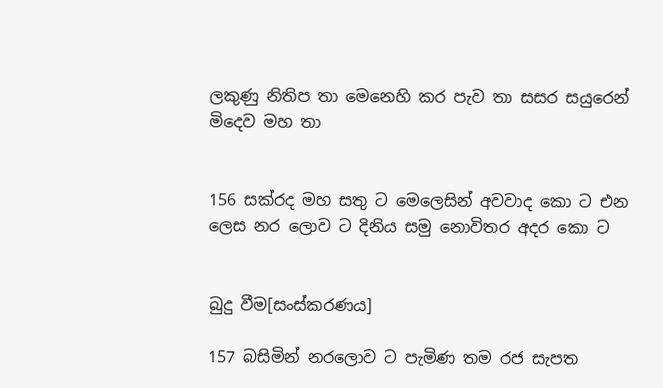ලකුණු නිතිප තා මෙනෙහි කර පැව තා සසර සයුරෙන් මිදෙව මහ තා


156 සක්රද මහ සතු ට මෙලෙසින් අවවාද කො ට එන ලෙස නර ලොව ට දිනිය සමු නොවිතර අදර කො ට


බුදු වීම[සංස්කරණය]

157 බසිමින් නරලොව ට පැමිණ තම රජ සැපත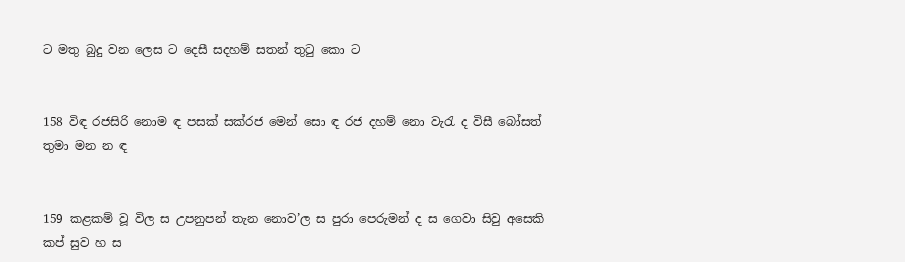ට මතු බුදු වන ලෙස ට දෙසී සදහම් සතන් තුටු කො ට


158 විඳ රජසිරි ‍නොම ඳ පසක් සක්රජ මෙන් සො ඳ රජ දහම් නො වැරැ ද විසී බෝසත් තුමා මන න ඳ


159 කළකම් වූ විල ස උපනුපන් තැන නොව’ල ස පුරා ‍පෙරුමන් ද ස ‍ගෙවා සිවු අසෙකි කප් සුව හ ස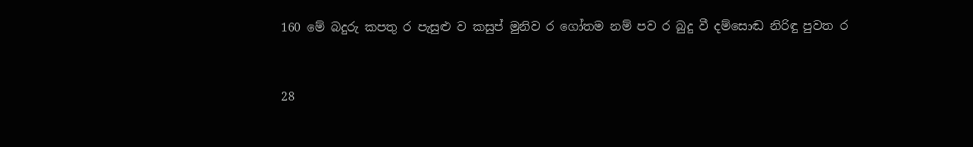160 මේ බදුරු කපතු ර පැසුළු ව කසුප් මුනිව ර ගෝතම නම් පව ර බුදු වී දම්සොඬ නිරිඳු පුවත ර


28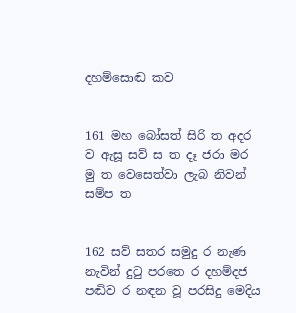දහම්සොඬ කව


161 මහ බෝසත් සිරි ත අදර ව ඇසූ සව් ස ත දෑ ජරා මර මු ත වෙසෙත්වා ලැබ නිවන් සම්ප ත


162 සව් සතර සමුදු ර නැණ නැවින් දුටු පරතෙ ර දහම්දජ පඬිව ර නඳන වූ පරසිදු මෙදිය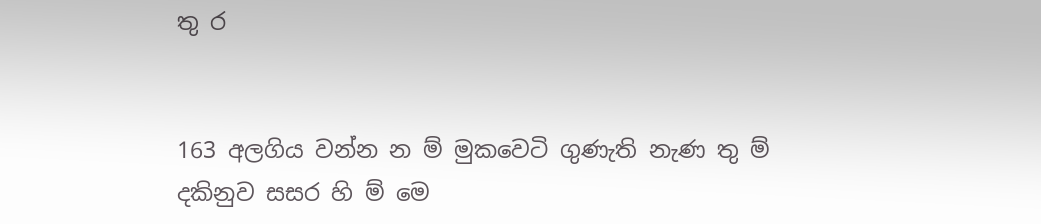තු ර


163 අලගිය වන්න න ම් මුකවෙටි ගුණැති නැණ තු ම් දකිනුව සසර හි ම් මෙ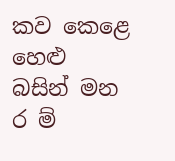කව කෙ‍ළෙ හෙළු බසින් මන ර ම්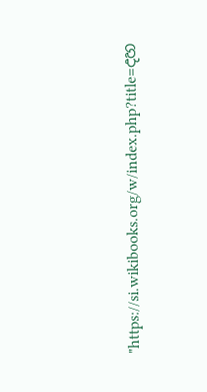"https://si.wikibooks.org/w/index.php?title=දහ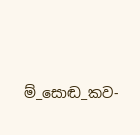ම්_සොඬ_කව-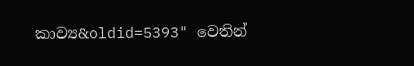කාව්‍ය&oldid=5393" වෙතින්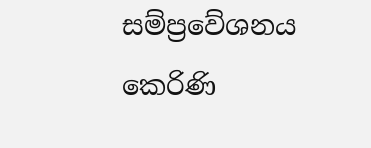සම්ප්‍රවේශනය කෙරිණි